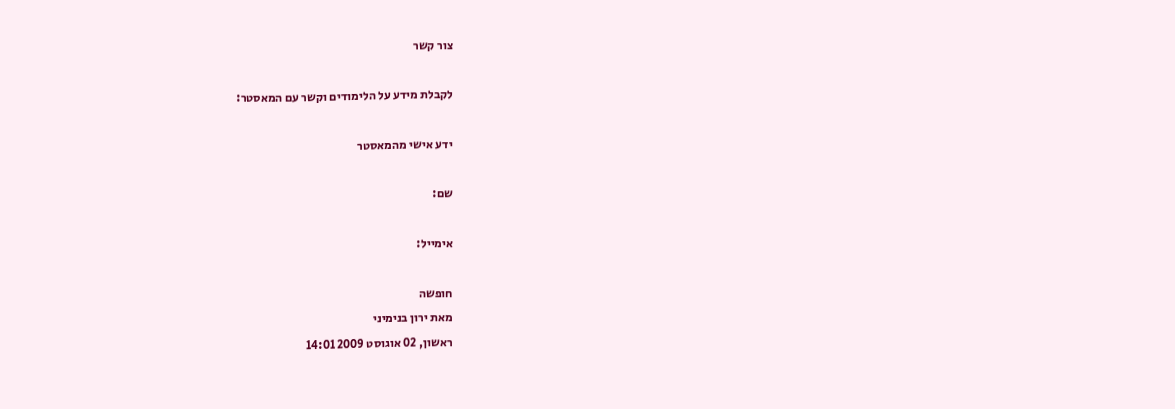צור קשר

לקבלת מידע על הלימודים וקשר עם המאסטר:

ידע אישי מהמאסטר

שם:

אימייל:

חופשה
מאת ירון בנימיני
ראשון, 02 אוגוסט 2009 14:01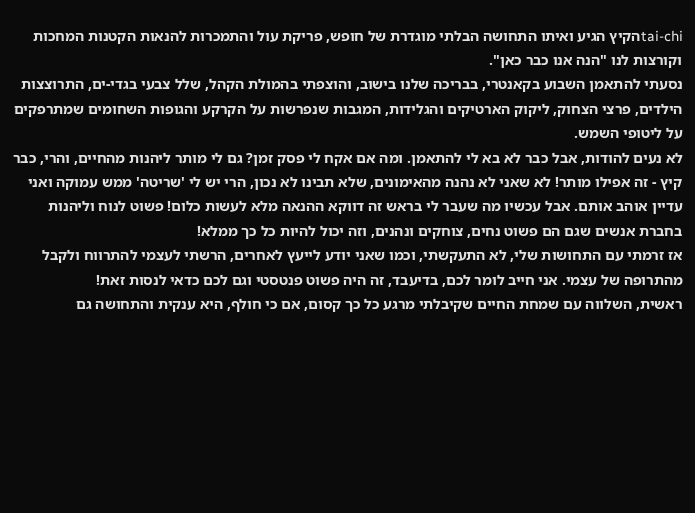tai-chiהקיץ הגיע ואיתו התחושה הבלתי מוגדרת של חופש, פריקת עול והתמכרות להנאות הקטנות המחכות וקורצות לנו "הנה אנו כבר כאן".
נסעתי להתאמן השבוע בקאנטרי, בבריכה שלנו בישוב, והוצפתי בהמולת הקהל, שלל צבעי בגדי-ים, התרוצצות הילדים, פרצי הצחוק, ליקוק הארטיקים והגלידות, המגבות שנפרשות על הקרקע והגופות השחומים שמתרפקים על ליטופי השמש.
לא נעים להודות, אבל כבר לא בא לי להתאמן. ומה אם אקח לי פסק זמן? גם לי מותר ליהנות מהחיים, והרי, כבר קיץ - זה אפילו מותר! לא שאני לא נהנה מהאימונים, שלא תבינו לא נכון, הרי יש לי 'שריטה' ממש עמוקה ואני עדיין אוהב אותם. אבל עכשיו מה שעבר לי בראש זה דווקא ההנאה מלא לעשות כלום! פשוט לנוח וליהנות בחברת אנשים שגם הם פשוט נחים, צוחקים ונהנים, וזה יכול להיות כל כך ממלא!
אז זרמתי עם התחושות שלי, לא התעקשתי, וכמו שאני יודע לייעץ לאחרים, הרשתי לעצמי להתרווח ולקבל מהתרופה של עצמי. אני חייב לומר לכם, בדיעבד, זה היה פשוט פנטסטי וגם לכם כדאי לנסות זאת!
ראשית, השלווה עם שמחת החיים שקיבלתי מרגע כל כך קסום, אם כי חולף, היא ענקית והתחושה גם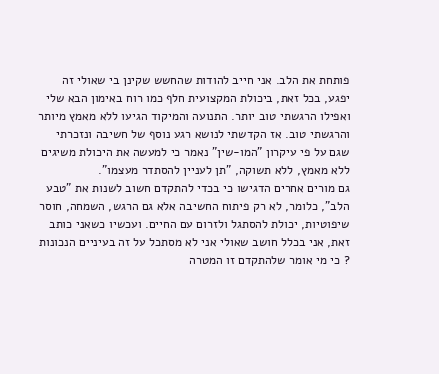פותחת את הלב. אני חייב להודות שהחשש שקינן בי שאולי זה יפגע, בכל זאת, ביכולת המקצועית חלף כמו רוח באימון הבא שלי ואפילו הרגשתי טוב יותר. התנועה והמיקוד הגיעו ללא מאמץ מיותר והרגשתי טוב. אז הקדשתי לנושא רגע נוסף של חשיבה ונזכרתי שגם על פי עיקרון "המו-שין" נאמר כי למעשה את היכולת משיגים ללא מאמץ, ללא תשוקה, "תן לעניין להסתדר מעצמו".
גם מורים אחרים הדגישו כי בכדי להתקדם חשוב לשנות את "טבע הלב", כלומר, לא רק פיתוח החשיבה אלא גם הרגש, השמחה, חוסר שיפוטיות, יכולת להסתגל ולזרום עם החיים. ועכשיו כשאני כותב זאת, אני בכלל חושב שאולי אני לא מסתכל על זה בעיניים הנכונות ? כי מי אומר שלהתקדם זו המטרה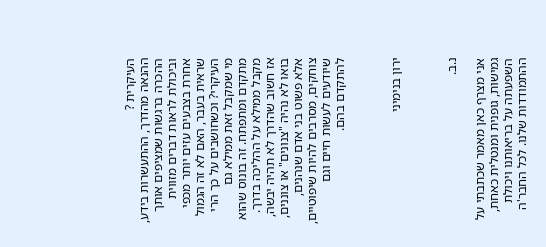העיקרית ?
ההנאה מהדרך, ההתעשרות בידע, ההכרה ברגשות שמציפים אותך וביכולת לראות דברים מזווית אחרת בצבעים עזים יותר מכפי שראית בעבר, האם לא זה הגמול העיקרי? וכשחושבים על כך הרי מי שמקבל זאת ממילא גם מתקדם ומתפתח. זה בונוס שהוא מקבל ממילא על ההליכה בדרך. אז חשוב שהדרך לא תהיה יבשה, בואו לא נהיה "צנונים" או צוננים, אלא פשוט בני אדם שנהנים, צוחקים, מסרבים להיות שיפוטיים, שיודעים לעשות חיים וגם להתקדם בהם.



ירון בנימיני



נ.ב.

אני מצרף כאן מאמר שכתבתי על גמישות, גופנית ומנטלית כאחת, השפעתה על בריאותנו ויכולת ההתמודדות שלנו. לכל החבר'ה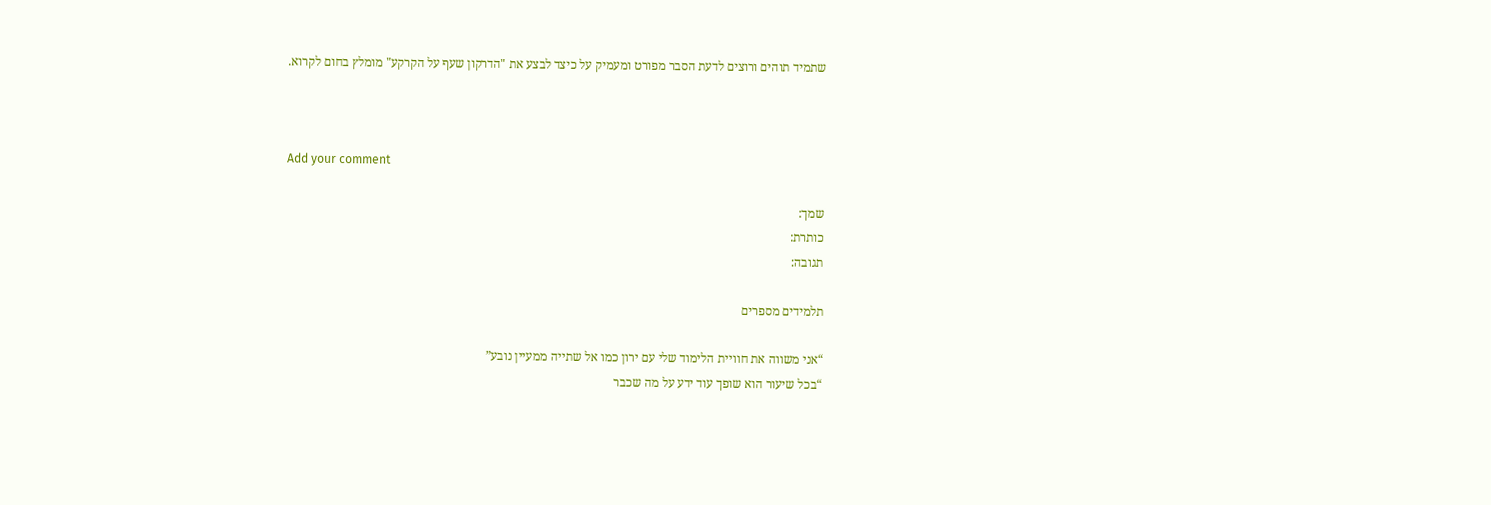שתמיד תוהים ורוצים לדעת הסבר מפורט ומעמיק על כיצד לבצע את "הדרקון שעף על הקרקע" מומלץ בחום לקרוא.



Add your comment

שמך:
כותרת:
תגובה:

תלמידים מספרים

“אני משווה את חוויית הלימוד שלי עם ירון כמו אל שתייה ממעיין נובע”
“בכל שיעור הוא שופך עוד ידע על מה שכבר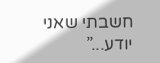חשבתי שאני יודע...”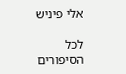אלי פיניש

לכל הסיפורים